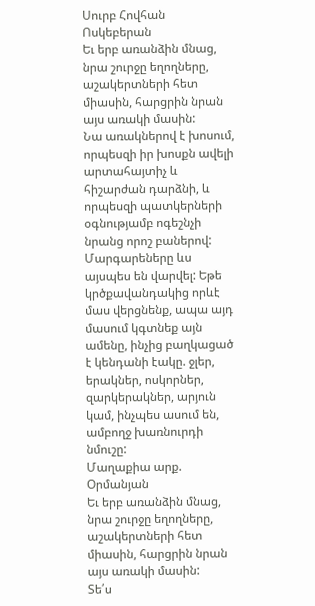Սուրբ Հովհան Ոսկեբերան
Եւ երբ առանձին մնաց, նրա շուրջը եղողները, աշակերտների հետ միասին, հարցրին նրան այս առակի մասին:
Նա առակներով է խոսում, որպեսզի իր խոսքն ավելի արտահայտիչ և հիշարժան դարձնի, և որպեսզի պատկերների օգնությամբ ոգեշնչի նրանց որոշ բաներով: Մարգարեները ևս այսպես են վարվել: Եթե կրծքավանդակից որևէ մաս վերցնենք, ապա այդ մասում կգտնեք այն ամենը, ինչից բաղկացած է կենդանի էակը. ջլեր, երակներ, ոսկորներ, զարկերակներ, արյուն կամ, ինչպես ասում են, ամբողջ խառնուրդի նմուշը:
Մաղաքիա արք. Օրմանյան
Եւ երբ առանձին մնաց, նրա շուրջը եղողները, աշակերտների հետ միասին, հարցրին նրան այս առակի մասին:
Տե՛ս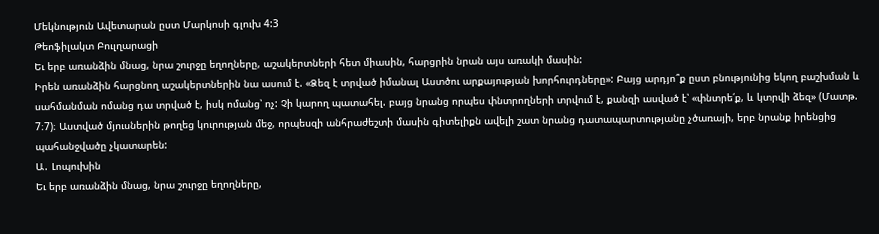Մեկնություն Ավետարան ըստ Մարկոսի գլուխ 4:3
Թեոֆիլակտ Բուլղարացի
Եւ երբ առանձին մնաց, նրա շուրջը եղողները, աշակերտների հետ միասին, հարցրին նրան այս առակի մասին:
Իրեն առանձին հարցնող աշակերտներին նա ասում է. «Ձեզ է տրված իմանալ Աստծու արքայության խորհուրդները»: Բայց արդյո՞ք ըստ բնությունից եկող բաշխման և սահմանման ոմանց դա տրված է, իսկ ոմանց՝ ոչ: Չի կարող պատահել. բայց նրանց որպես փնտրողների տրվում է, քանզի ասված է՝ «փնտրե՛ք, և կտրվի ձեզ» (Մատթ. 7։7)։ Աստված մյուսներին թողեց կուրության մեջ, որպեսզի անհրաժեշտի մասին գիտելիքն ավելի շատ նրանց դատապարտությանը չծառայի, երբ նրանք իրենցից պահանջվածը չկատարեն:
Ա․ Լոպուխին
Եւ երբ առանձին մնաց, նրա շուրջը եղողները,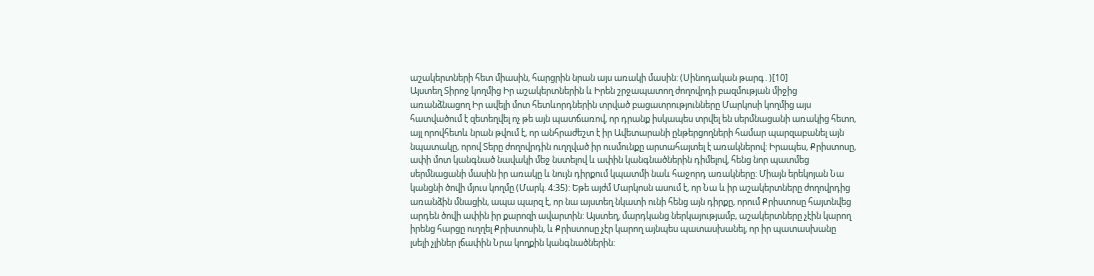աշակերտների հետ միասին, հարցրին նրան այս առակի մասին: (Սինոդական թարգ․)[10]
Այստեղ Տիրոջ կողմից Իր աշակերտներին և Իրեն շրջապատող ժողովրդի բազմության միջից առանձնացող Իր ավելի մոտ հետևորդներին տրված բացատրությունները Մարկոսի կողմից այս հատվածում է զետեղվել ոչ թե այն պատճառով, որ դրանք իսկապես տրվել են սերմնացանի առակից հետո, այլ որովհետև նրան թվում է, որ անհրաժեշտ է իր Ավետարանի ընթերցողների համար պարզաբանել այն նպատակը, որով Տերը ժողովրդին ուղղված իր ուսմունքը արտահայտել է առակներով: Իրապես, Քրիստոսը, ափի մոտ կանգնած նավակի մեջ նստելով և ափին կանգնածներին դիմելով, հենց նոր պատմեց սերմնացանի մասին իր առակը և նույն դիրքում կպատմի նաև հաջորդ առակները: Միայն երեկոյան Նա կանցնի ծովի մյուս կողմը (Մարկ. 4։35): Եթե այժմ Մարկոսն ասում է, որ Նա և իր աշակերտները ժողովրդից առանձին մնացին, ապա պարզ է, որ նա այստեղ նկատի ունի հենց այն դիրքը, որում Քրիստոսը հայտնվեց արդեն ծովի ափին իր քարոզի ավարտին: Այստեղ, մարդկանց ներկայությամբ, աշակերտները չէին կարող իրենց հարցը ուղղել Քրիստոսին, և Քրիստոսը չէր կարող այնպես պատասխանել, որ իր պատասխանը լսելի չլիներ լճափին Նրա կողքին կանգնածներին: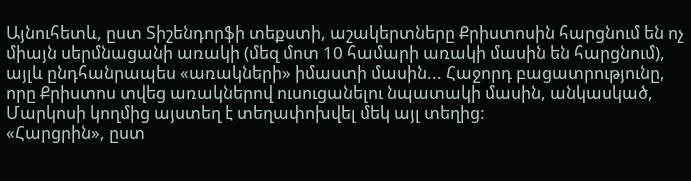Այնուհետև, ըստ Տիշենդորֆի տեքստի, աշակերտները Քրիստոսին հարցնում են ոչ միայն սերմնացանի առակի (մեզ մոտ 10 համարի առակի մասին են հարցնում), այլև ընդհանրապես «առակների» իմաստի մասին... Հաջորդ բացատրությունը, որը Քրիստոս տվեց առակներով ուսուցանելու նպատակի մասին, անկասկած, Մարկոսի կողմից այստեղ է տեղափոխվել մեկ այլ տեղից:
«Հարցրին», ըստ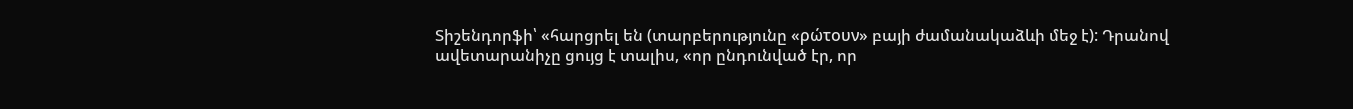Տիշենդորֆի՝ «հարցրել են (տարբերությունը «ρώτουν» բայի ժամանակաձևի մեջ է): Դրանով ավետարանիչը ցույց է տալիս, «որ ընդունված էր, որ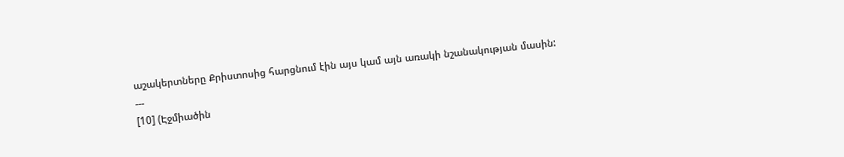աշակերտները Քրիստոսից հարցնում էին այս կամ այն առակի նշանակության մասին:
---
[10] (Էջմիածին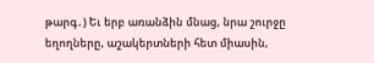թարգ․) Եւ երբ առանձին մնաց, նրա շուրջը եղողները, աշակերտների հետ միասին,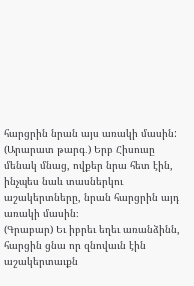հարցրին նրան այս առակի մասին:
(Արարատ թարգ․) Երբ Հիսուսը մենակ մնաց, ովքեր նրա հետ էին, ինչպես նաև տասներկու աշակերտները, նրան հարցրին այդ առակի մասին։
(Գրաբար) Եւ իբրեւ եղեւ առանձինն, հարցին ցնա որ զնովաւն էին աշակերտաւքն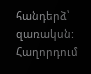հանդերձ՝ զառակսն:
Հաղորդում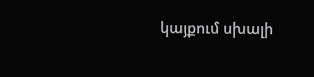կայքում սխալի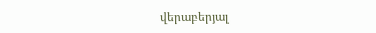վերաբերյալ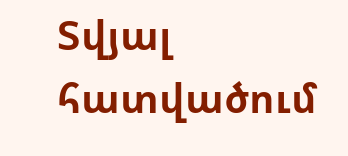Տվյալ հատվածում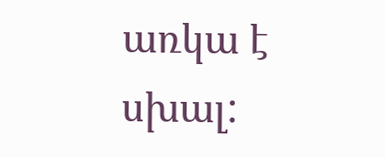առկա է սխալ: